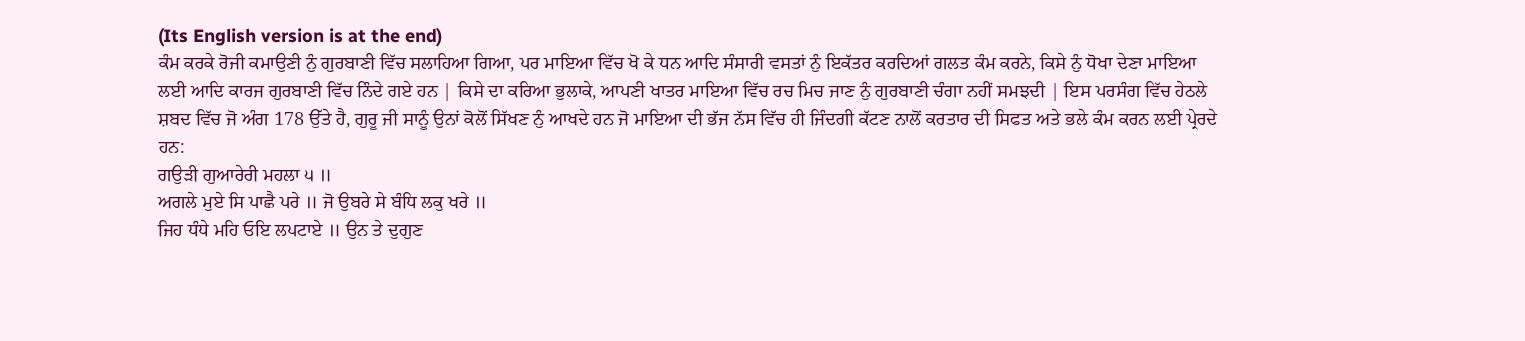(Its English version is at the end)
ਕੰਮ ਕਰਕੇ ਰੋਜੀ ਕਮਾਉਣੀ ਨੁੰ ਗੁਰਬਾਣੀ ਵਿੱਚ ਸਲਾਹਿਆ ਗਿਆ, ਪਰ ਮਾਇਆ ਵਿੱਚ ਖੋ ਕੇ ਧਨ ਆਦਿ ਸੰਸਾਰੀ ਵਸਤਾਂ ਨੁੰ ਇਕੱਤਰ ਕਰਦਿਆਂ ਗਲਤ ਕੰਮ ਕਰਨੇ, ਕਿਸੇ ਨੁੰ ਧੋਖਾ ਦੇਣਾ ਮਾਇਆ ਲਈ ਆਦਿ ਕਾਰਜ ਗੁਰਬਾਣੀ ਵਿੱਚ ਨਿੰਦੇ ਗਏ ਹਨ | ਕਿਸੇ ਦਾ ਕਰਿਆ ਭੁਲਾਕੇ, ਆਪਣੀ ਖਾਤਰ ਮਾਇਆ ਵਿੱਚ ਰਚ ਮਿਚ ਜਾਣ ਨੁੰ ਗੁਰਬਾਣੀ ਚੰਗਾ ਨਹੀਂ ਸਮਝਦੀ | ਇਸ ਪਰਸੰਗ ਵਿੱਚ ਹੇਠਲੇ ਸ਼ਬਦ ਵਿੱਚ ਜੋ ਅੰਗ 178 ਉੱਤੇ ਹੈ, ਗੁਰੂ ਜੀ ਸਾਨੂੰ ਉਨਾਂ ਕੋਲੋਂ ਸਿੱਖਣ ਨੁੰ ਆਖਦੇ ਹਨ ਜੋ ਮਾਇਆ ਦੀ ਭੱਜ ਨੱਸ ਵਿੱਚ ਹੀ ਜਿੰਦਗੀ ਕੱਟਣ ਨਾਲੋਂ ਕਰਤਾਰ ਦੀ ਸਿਫਤ ਅਤੇ ਭਲੇ ਕੰਮ ਕਰਨ ਲਈ ਪ੍ਰੇਰਦੇ ਹਨ:
ਗਉੜੀ ਗੁਆਰੇਰੀ ਮਹਲਾ ੫ ॥
ਅਗਲੇ ਮੁਏ ਸਿ ਪਾਛੈ ਪਰੇ ॥ ਜੋ ਉਬਰੇ ਸੇ ਬੰਧਿ ਲਕੁ ਖਰੇ ॥
ਜਿਹ ਧੰਧੇ ਮਹਿ ਓਇ ਲਪਟਾਏ ॥ ਉਨ ਤੇ ਦੁਗੁਣ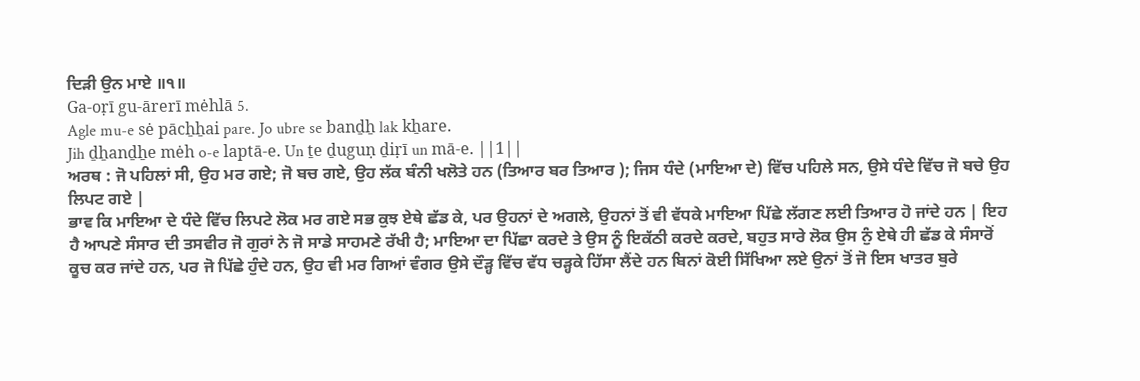ਦਿੜੀ ਉਨ ਮਾਏ ॥੧॥
Ga-oṛī gu-ārerī mėhlā 5.
Agle mu-e sė pācẖẖai pare. Jo ubre se banḏẖ lak kẖare.
Jih ḏẖanḏẖe mėh o-e laptā-e. Un ṯe ḏuguṇ ḏiṛī un mā-e. ||1||
ਅਰਥ : ਜੋ ਪਹਿਲਾਂ ਸੀ, ਉਹ ਮਰ ਗਏ; ਜੋ ਬਚ ਗਏ, ਉਹ ਲੱਕ ਬੰਨੀ ਖਲੋਤੇ ਹਨ (ਤਿਆਰ ਬਰ ਤਿਆਰ ); ਜਿਸ ਧੰਦੇ (ਮਾਇਆ ਦੇ) ਵਿੱਚ ਪਹਿਲੇ ਸਨ, ਉਸੇ ਧੰਦੇ ਵਿੱਚ ਜੋ ਬਚੇ ਉਹ ਲਿਪਟ ਗਏ |
ਭਾਵ ਕਿ ਮਾਇਆ ਦੇ ਧੰਦੇ ਵਿੱਚ ਲਿਪਟੇ ਲੋਕ ਮਰ ਗਏ ਸਭ ਕੁਝ ਏਥੇ ਛੱਡ ਕੇ, ਪਰ ਉਹਨਾਂ ਦੇ ਅਗਲੇ, ਉਹਨਾਂ ਤੋਂ ਵੀ ਵੱਧਕੇ ਮਾਇਆ ਪਿੱਛੇ ਲੱਗਣ ਲਈ ਤਿਆਰ ਹੋ ਜਾਂਦੇ ਹਨ | ਇਹ ਹੈ ਆਪਣੇ ਸੰਸਾਰ ਦੀ ਤਸਵੀਰ ਜੋ ਗੁਰਾਂ ਨੇ ਜੋ ਸਾਡੇ ਸਾਹਮਣੇ ਰੱਖੀ ਹੈ; ਮਾਇਆ ਦਾ ਪਿੱਛਾ ਕਰਦੇ ਤੇ ਉਸ ਨੂੰ ਇਕੱਠੀ ਕਰਦੇ ਕਰਦੇ, ਬਹੁਤ ਸਾਰੇ ਲੋਕ ਉਸ ਨੁੰ ਏਥੇ ਹੀ ਛੱਡ ਕੇ ਸੰਸਾਰੋਂ ਕੂਚ ਕਰ ਜਾਂਦੇ ਹਨ, ਪਰ ਜੋ ਪਿੱਛੇ ਹੁੰਦੇ ਹਨ, ਉਹ ਵੀ ਮਰ ਗਿਆਂ ਵੰਗਰ ਉਸੇ ਦੌੜ੍ਹ ਵਿੱਚ ਵੱਧ ਚੜ੍ਹਕੇ ਹਿੱਸਾ ਲੈਂਦੇ ਹਨ ਬਿਨਾਂ ਕੋਈ ਸਿੱਖਿਆ ਲਏ ਉਨਾਂ ਤੋਂ ਜੋ ਇਸ ਖਾਤਰ ਬੁਰੇ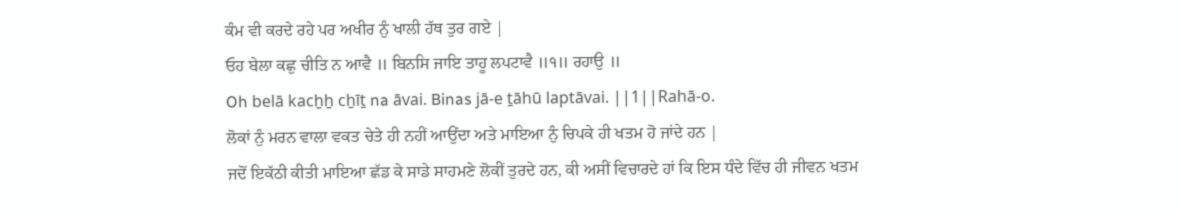ਕੰਮ ਵੀ ਕਰਦੇ ਰਹੇ ਪਰ ਅਖੀਰ ਨੁੰ ਖਾਲੀ ਹੱਥ ਤੁਰ ਗਏ |
ਓਹ ਬੇਲਾ ਕਛੁ ਚੀਤਿ ਨ ਆਵੈ ॥ ਬਿਨਸਿ ਜਾਇ ਤਾਹੂ ਲਪਟਾਵੈ ॥੧॥ ਰਹਾਉ ॥
Oh belā kacẖẖ cẖīṯ na āvai. Binas jā-e ṯāhū laptāvai. ||1||Rahā-o.
ਲੋਕਾਂ ਨੁੰ ਮਰਨ ਵਾਲਾ ਵਕਤ ਚੇਤੇ ਹੀ ਨਹੀਂ ਆਉਂਦਾ ਅਤੇ ਮਾਇਆ ਨੁੰ ਚਿਪਕੇ ਹੀ ਖਤਮ ਹੋ ਜਾਂਦੇ ਹਨ |
ਜਦੋਂ ਇਕੱਠੀ ਕੀਤੀ ਮਾਇਆ ਛੱਡ ਕੇ ਸਾਡੇ ਸਾਹਮਣੇ ਲੋਕੀਂ ਤੁਰਦੇ ਹਨ, ਕੀ ਅਸੀਂ ਵਿਚਾਰਦੇ ਹਾਂ ਕਿ ਇਸ ਧੰਦੇ ਵਿੱਚ ਹੀ ਜੀਵਨ ਖਤਮ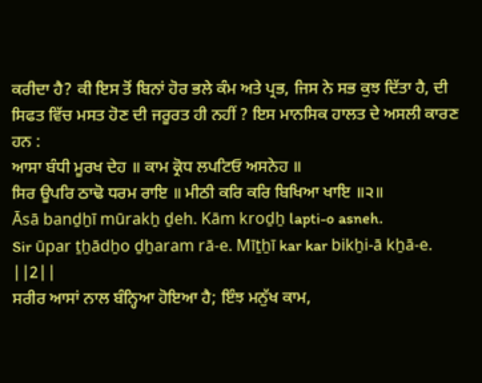ਕਰੀਦਾ ਹੈ? ਕੀ ਇਸ ਤੋਂ ਬਿਨਾਂ ਹੋਰ ਭਲੇ ਕੰਮ ਅਤੇ ਪ੍ਰਭ, ਜਿਸ ਨੇ ਸਭ ਕੁਝ ਦਿੱਤਾ ਹੈ, ਦੀ ਸਿਫਤ ਵਿੱਚ ਮਸਤ ਹੋਣ ਦੀ ਜਰੂਰਤ ਹੀ ਨਹੀਂ ? ਇਸ ਮਾਨਸਿਕ ਹਾਲਤ ਦੇ ਅਸਲੀ ਕਾਰਣ ਹਨ :
ਆਸਾ ਬੰਧੀ ਮੂਰਖ ਦੇਹ ॥ ਕਾਮ ਕ੍ਰੋਧ ਲਪਟਿਓ ਅਸਨੇਹ ॥
ਸਿਰ ਊਪਰਿ ਠਾਢੋ ਧਰਮ ਰਾਇ ॥ ਮੀਠੀ ਕਰਿ ਕਰਿ ਬਿਖਿਆ ਖਾਇ ॥੨॥
Āsā banḏẖī mūrakẖ ḏeh. Kām kroḏẖ lapti-o asneh.
Sir ūpar ṯẖādẖo ḏẖaram rā-e. Mīṯẖī kar kar bikẖi-ā kẖā-e. ||2||
ਸਰੀਰ ਆਸਾਂ ਨਾਲ ਬੰਨ੍ਹਿਆ ਹੋਇਆ ਹੈ; ਇੰਝ ਮਨੁੱਖ ਕਾਮ,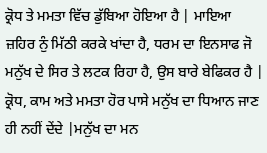ਕ੍ਰੋਧ ਤੇ ਮਮਤਾ ਵਿੱਚ ਡੁੱਬਿਆ ਹੋਇਆ ਹੈ | ਮਾਇਆ ਜ਼ਹਿਰ ਨੁੰ ਮਿੱਠੀ ਕਰਕੇ ਖਾਂਦਾ ਹੈ, ਧਰਮ ਦਾ ਇਨਸਾਫ ਜੋ ਮਨੁੱਖ ਦੇ ਸਿਰ ਤੇ ਲਟਕ ਰਿਹਾ ਹੈ, ਉਸ ਬਾਰੇ ਬੇਫਿਕਰ ਹੈ |
ਕ੍ਰੋਧ, ਕਾਮ ਅਤੇ ਮਮਤਾ ਹੋਰ ਪਾਸੇ ਮਨੁੱਖ ਦਾ ਧਿਆਨ ਜਾਣ ਹੀ ਨਹੀਂ ਦੇਂਦੇ |ਮਨੁੱਖ ਦਾ ਮਨ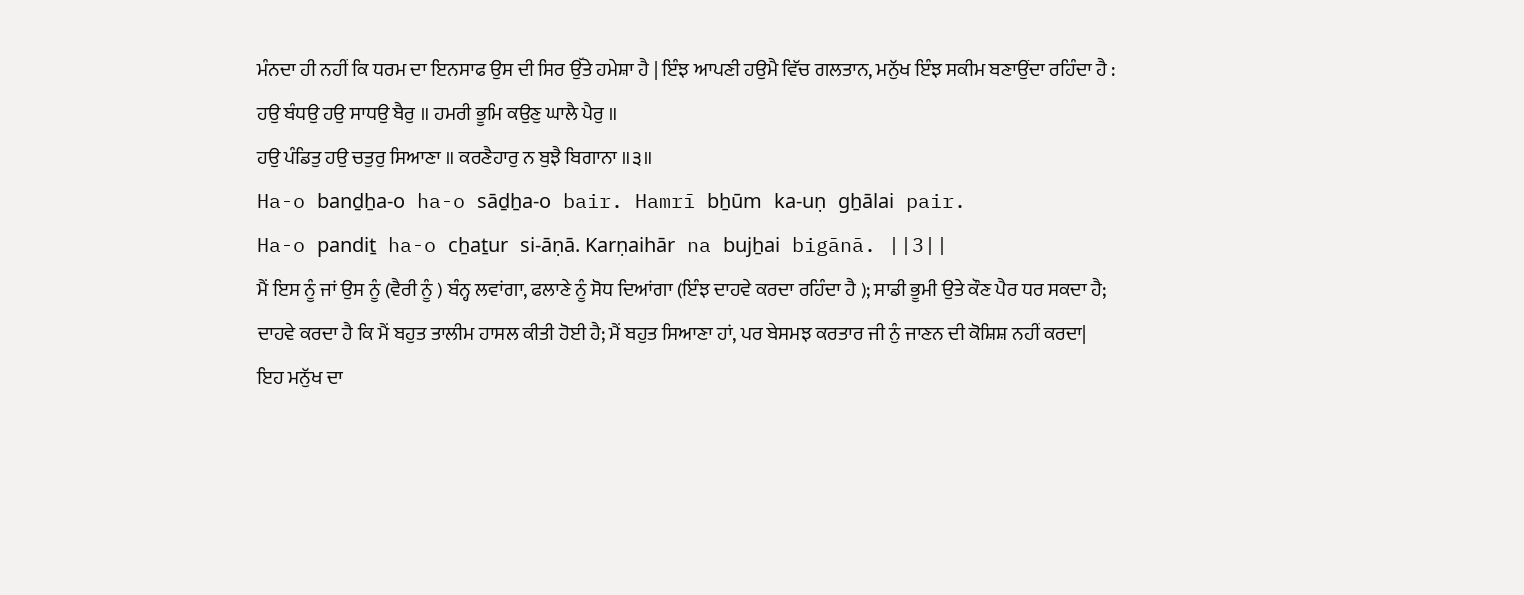ਮੰਨਦਾ ਹੀ ਨਹੀਂ ਕਿ ਧਰਮ ਦਾ ਇਨਸਾਫ ਉਸ ਦੀ ਸਿਰ ਉੱਤੇ ਹਮੇਸ਼ਾ ਹੈ | ਇੰਝ ਆਪਣੀ ਹਉਮੈ ਵਿੱਚ ਗਲਤਾਨ, ਮਨੁੱਖ ਇੰਝ ਸਕੀਮ ਬਣਾਉਂਦਾ ਰਹਿੰਦਾ ਹੈ :
ਹਉ ਬੰਧਉ ਹਉ ਸਾਧਉ ਬੈਰੁ ॥ ਹਮਰੀ ਭੂਮਿ ਕਉਣੁ ਘਾਲੈ ਪੈਰੁ ॥
ਹਉ ਪੰਡਿਤੁ ਹਉ ਚਤੁਰੁ ਸਿਆਣਾ ॥ ਕਰਣੈਹਾਰੁ ਨ ਬੁਝੈ ਬਿਗਾਨਾ ॥੩॥
Ha-o banḏẖa-o ha-o sāḏẖa-o bair. Hamrī bẖūm ka-uṇ gẖālai pair.
Ha-o pandiṯ ha-o cẖaṯur si-āṇā. Karṇaihār na bujẖai bigānā. ||3||
ਮੈਂ ਇਸ ਨੂੰ ਜਾਂ ਉਸ ਨੂੰ (ਵੈਰੀ ਨੂੰ ) ਬੰਨ੍ਹ ਲਵਾਂਗਾ, ਫਲਾਣੇ ਨੂੰ ਸੋਧ ਦਿਆਂਗਾ (ਇੰਝ ਦਾਹਵੇ ਕਰਦਾ ਰਹਿੰਦਾ ਹੈ ); ਸਾਡੀ ਭੂਮੀ ਉਤੇ ਕੌਣ ਪੈਰ ਧਰ ਸਕਦਾ ਹੈ; ਦਾਹਵੇ ਕਰਦਾ ਹੈ ਕਿ ਮੈਂ ਬਹੁਤ ਤਾਲੀਮ ਹਾਸਲ ਕੀਤੀ ਹੋਈ ਹੈ; ਮੈਂ ਬਹੁਤ ਸਿਆਣਾ ਹਾਂ, ਪਰ ਬੇਸਮਝ ਕਰਤਾਰ ਜੀ ਨੁੰ ਜਾਣਨ ਦੀ ਕੋਸ਼ਿਸ਼ ਨਹੀਂ ਕਰਦਾ|
ਇਹ ਮਨੁੱਖ ਦਾ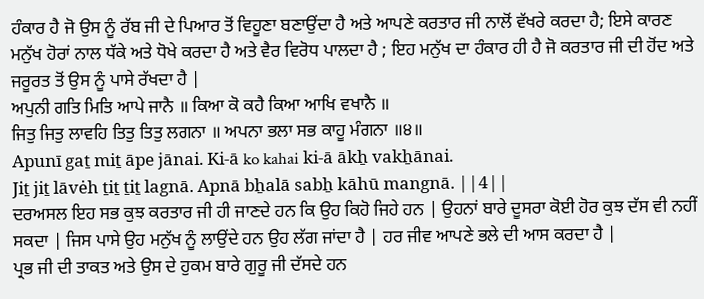ਹੰਕਾਰ ਹੈ ਜੋ ਉਸ ਨੂੰ ਰੱਬ ਜੀ ਦੇ ਪਿਆਰ ਤੋਂ ਵਿਹੂਣਾ ਬਣਾਉਂਦਾ ਹੈ ਅਤੇ ਆਪਣੇ ਕਰਤਾਰ ਜੀ ਨਾਲੋਂ ਵੱਖਰੇ ਕਰਦਾ ਹੈ; ਇਸੇ ਕਾਰਣ ਮਨੁੱਖ ਹੋਰਾਂ ਨਾਲ ਧੱਕੇ ਅਤੇ ਧੋਖੇ ਕਰਦਾ ਹੈ ਅਤੇ ਵੈਰ ਵਿਰੋਧ ਪਾਲਦਾ ਹੈ ; ਇਹ ਮਨੁੱਖ ਦਾ ਹੰਕਾਰ ਹੀ ਹੈ ਜੋ ਕਰਤਾਰ ਜੀ ਦੀ ਹੋਂਦ ਅਤੇ ਜਰੂਰਤ ਤੋਂ ਉਸ ਨੂੰ ਪਾਸੇ ਰੱਖਦਾ ਹੈ |
ਅਪੁਨੀ ਗਤਿ ਮਿਤਿ ਆਪੇ ਜਾਨੈ ॥ ਕਿਆ ਕੋ ਕਹੈ ਕਿਆ ਆਖਿ ਵਖਾਨੈ ॥
ਜਿਤੁ ਜਿਤੁ ਲਾਵਹਿ ਤਿਤੁ ਤਿਤੁ ਲਗਨਾ ॥ ਅਪਨਾ ਭਲਾ ਸਭ ਕਾਹੂ ਮੰਗਨਾ ॥੪॥
Apunī gaṯ miṯ āpe jānai. Ki-ā ko kahai ki-ā ākẖ vakẖānai.
Jiṯ jiṯ lāvėh ṯiṯ ṯiṯ lagnā. Apnā bẖalā sabẖ kāhū mangnā. ||4||
ਦਰਅਸਲ ਇਹ ਸਭ ਕੁਝ ਕਰਤਾਰ ਜੀ ਹੀ ਜਾਣਦੇ ਹਨ ਕਿ ਉਹ ਕਿਹੋ ਜਿਹੇ ਹਨ | ਉਹਨਾਂ ਬਾਰੇ ਦੂਸਰਾ ਕੋਈ ਹੋਰ ਕੁਝ ਦੱਸ ਵੀ ਨਹੀਂ ਸਕਦਾ | ਜਿਸ ਪਾਸੇ ਉਹ ਮਨੁੱਖ ਨੂੰ ਲਾਉਂਦੇ ਹਨ ਉਹ ਲੱਗ ਜਾਂਦਾ ਹੈ | ਹਰ ਜੀਵ ਆਪਣੇ ਭਲੇ ਦੀ ਆਸ ਕਰਦਾ ਹੈ |
ਪ੍ਰਭ ਜੀ ਦੀ ਤਾਕਤ ਅਤੇ ਉਸ ਦੇ ਹੁਕਮ ਬਾਰੇ ਗੁਰੂ ਜੀ ਦੱਸਦੇ ਹਨ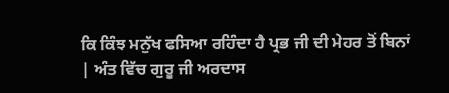ਕਿ ਕਿੰਝ ਮਨੁੱਖ ਫਸਿਆ ਰਹਿੰਦਾ ਹੈ ਪ੍ਰਭ ਜੀ ਦੀ ਮੇਹਰ ਤੋਂ ਬਿਨਾਂ | ਅੰਤ ਵਿੱਚ ਗੁਰੂ ਜੀ ਅਰਦਾਸ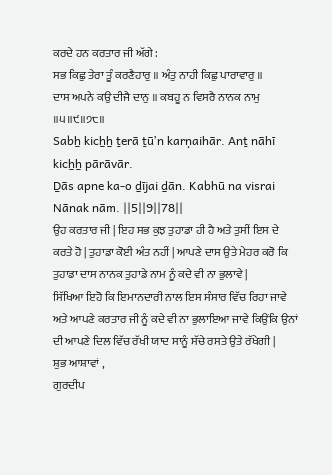ਕਰਦੇ ਹਨ ਕਰਤਾਰ ਜੀ ਅੱਗੇ :
ਸਭ ਕਿਛੁ ਤੇਰਾ ਤੂੰ ਕਰਣੈਹਾਰੁ ॥ ਅੰਤੁ ਨਾਹੀ ਕਿਛੁ ਪਾਰਾਵਾਰੁ ॥
ਦਾਸ ਅਪਨੇ ਕਉ ਦੀਜੈ ਦਾਨੁ ॥ ਕਬਹੂ ਨ ਵਿਸਰੈ ਨਾਨਕ ਨਾਮੁ ॥੫॥੯॥੭੮॥
Sabẖ kicẖẖ ṯerā ṯūʼn karṇaihār. Anṯ nāhī kicẖẖ pārāvār.
Ḏās apne ka-o ḏījai ḏān. Kabhū na visrai Nānak nām. ||5||9||78||
ਉਹ ਕਰਤਾਰ ਜੀ | ਇਹ ਸਭ ਕੁਝ ਤੁਹਾਡਾ ਹੀ ਹੈ ਅਤੇ ਤੁਸੀਂ ਇਸ ਦੇ ਕਰਤੇ ਹੋ | ਤੁਹਾਡਾ ਕੋਈ ਅੰਤ ਨਹੀਂ | ਆਪਣੇ ਦਾਸ ਉਤੇ ਮੇਹਰ ਕਰੋ ਕਿ ਤੁਹਾਡਾ ਦਾਸ ਨਾਨਕ ਤੁਹਾਡੇ ਨਾਮ ਨੂੰ ਕਦੇ ਵੀ ਨਾ ਭੁਲਾਵੇ |
ਸਿੱਖਿਆ ਇਹੋ ਕਿ ਇਮਾਨਦਾਰੀ ਨਾਲ ਇਸ ਸੰਸਾਰ ਵਿੱਚ ਰਿਹਾ ਜਾਵੇ ਅਤੇ ਆਪਣੇ ਕਰਤਾਰ ਜੀ ਨੂੰ ਕਦੇ ਵੀ ਨਾ ਭੁਲਾਇਆ ਜਾਵੇ ਕਿਉਂਕਿ ਉਨਾਂ ਦੀ ਆਪਣੇ ਦਿਲ ਵਿੱਚ ਰੱਖੀ ਯਾਦ ਸਾਨੂੰ ਸੱਚੇ ਰਸਤੇ ਉਤੇ ਰੱਖੇਗੀ |
ਸ਼ੁਭ ਆਸ਼ਾਵਾਂ ,
ਗੁਰਦੀਪ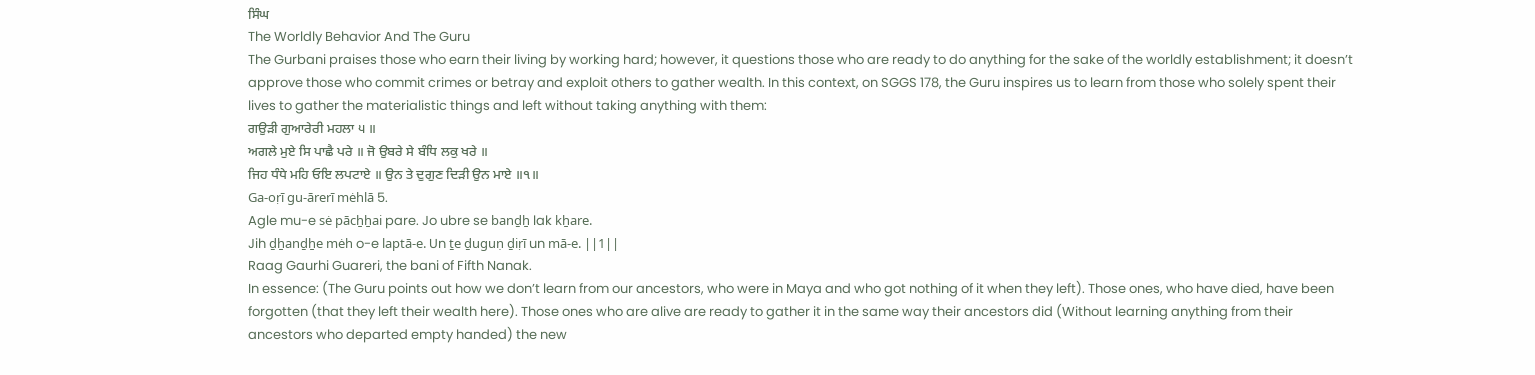ਸਿੰਘ
The Worldly Behavior And The Guru
The Gurbani praises those who earn their living by working hard; however, it questions those who are ready to do anything for the sake of the worldly establishment; it doesn’t approve those who commit crimes or betray and exploit others to gather wealth. In this context, on SGGS 178, the Guru inspires us to learn from those who solely spent their lives to gather the materialistic things and left without taking anything with them:
ਗਉੜੀ ਗੁਆਰੇਰੀ ਮਹਲਾ ੫ ॥
ਅਗਲੇ ਮੁਏ ਸਿ ਪਾਛੈ ਪਰੇ ॥ ਜੋ ਉਬਰੇ ਸੇ ਬੰਧਿ ਲਕੁ ਖਰੇ ॥
ਜਿਹ ਧੰਧੇ ਮਹਿ ਓਇ ਲਪਟਾਏ ॥ ਉਨ ਤੇ ਦੁਗੁਣ ਦਿੜੀ ਉਨ ਮਾਏ ॥੧॥
Ga-oṛī gu-ārerī mėhlā 5.
Agle mu-e sė pācẖẖai pare. Jo ubre se banḏẖ lak kẖare.
Jih ḏẖanḏẖe mėh o-e laptā-e. Un ṯe ḏuguṇ ḏiṛī un mā-e. ||1||
Raag Gaurhi Guareri, the bani of Fifth Nanak.
In essence: (The Guru points out how we don’t learn from our ancestors, who were in Maya and who got nothing of it when they left). Those ones, who have died, have been forgotten (that they left their wealth here). Those ones who are alive are ready to gather it in the same way their ancestors did (Without learning anything from their ancestors who departed empty handed) the new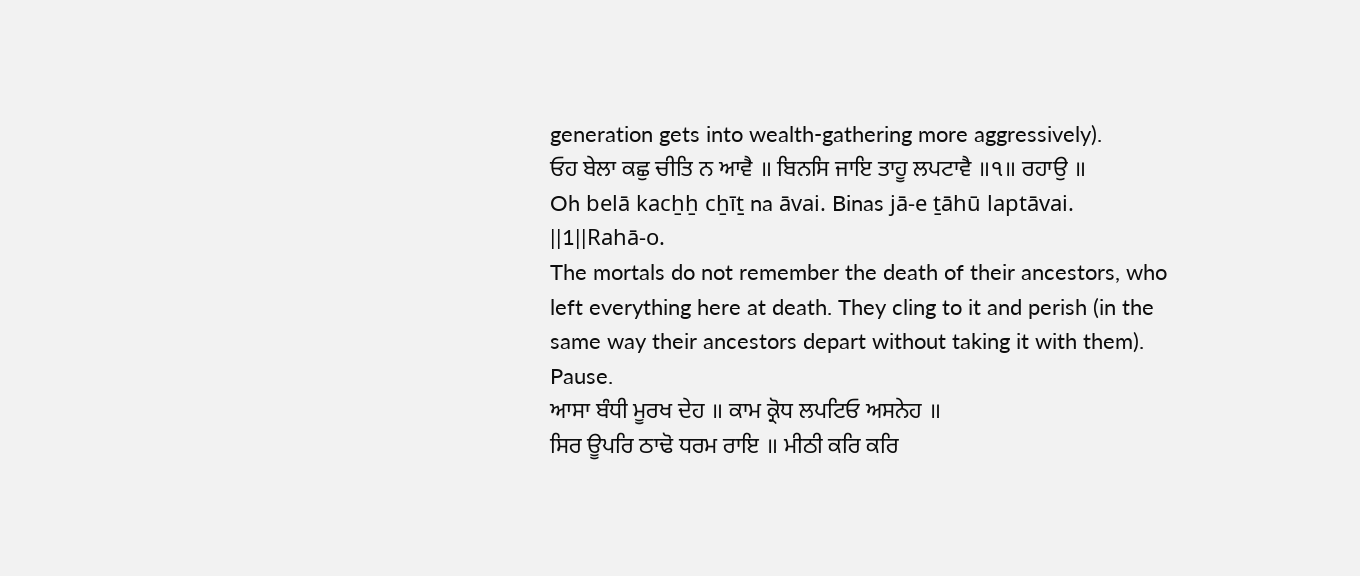generation gets into wealth-gathering more aggressively).
ਓਹ ਬੇਲਾ ਕਛੁ ਚੀਤਿ ਨ ਆਵੈ ॥ ਬਿਨਸਿ ਜਾਇ ਤਾਹੂ ਲਪਟਾਵੈ ॥੧॥ ਰਹਾਉ ॥
Oh belā kacẖẖ cẖīṯ na āvai. Binas jā-e ṯāhū laptāvai. ||1||Rahā-o.
The mortals do not remember the death of their ancestors, who left everything here at death. They cling to it and perish (in the same way their ancestors depart without taking it with them). Pause.
ਆਸਾ ਬੰਧੀ ਮੂਰਖ ਦੇਹ ॥ ਕਾਮ ਕ੍ਰੋਧ ਲਪਟਿਓ ਅਸਨੇਹ ॥
ਸਿਰ ਊਪਰਿ ਠਾਢੋ ਧਰਮ ਰਾਇ ॥ ਮੀਠੀ ਕਰਿ ਕਰਿ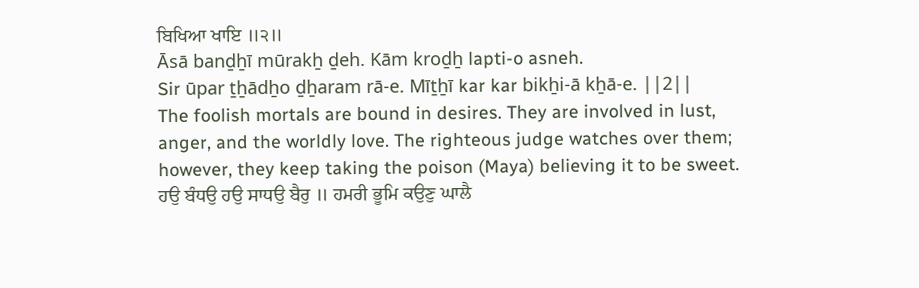ਬਿਖਿਆ ਖਾਇ ॥੨॥
Āsā banḏẖī mūrakẖ ḏeh. Kām kroḏẖ lapti-o asneh.
Sir ūpar ṯẖādẖo ḏẖaram rā-e. Mīṯẖī kar kar bikẖi-ā kẖā-e. ||2||
The foolish mortals are bound in desires. They are involved in lust, anger, and the worldly love. The righteous judge watches over them; however, they keep taking the poison (Maya) believing it to be sweet.
ਹਉ ਬੰਧਉ ਹਉ ਸਾਧਉ ਬੈਰੁ ॥ ਹਮਰੀ ਭੂਮਿ ਕਉਣੁ ਘਾਲੈ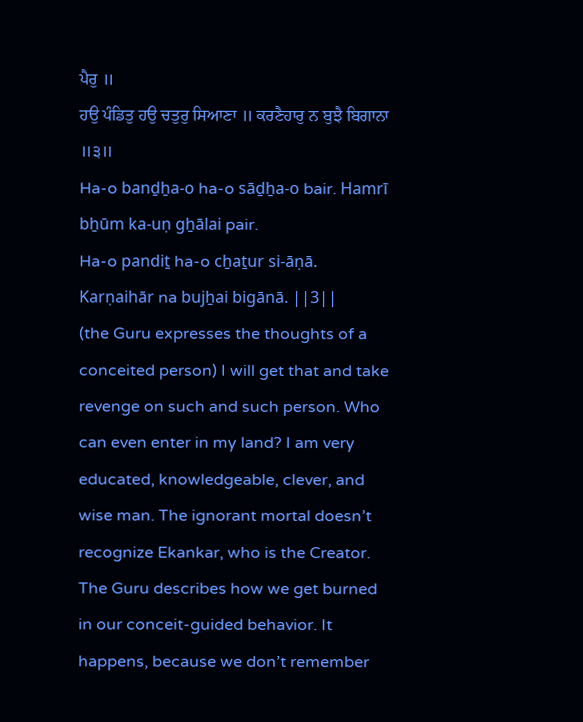ਪੈਰੁ ॥
ਹਉ ਪੰਡਿਤੁ ਹਉ ਚਤੁਰੁ ਸਿਆਣਾ ॥ ਕਰਣੈਹਾਰੁ ਨ ਬੁਝੈ ਬਿਗਾਨਾ ॥੩॥
Ha-o banḏẖa-o ha-o sāḏẖa-o bair. Hamrī bẖūm ka-uṇ gẖālai pair.
Ha-o pandiṯ ha-o cẖaṯur si-āṇā. Karṇaihār na bujẖai bigānā. ||3||
(the Guru expresses the thoughts of a conceited person) I will get that and take revenge on such and such person. Who can even enter in my land? I am very educated, knowledgeable, clever, and wise man. The ignorant mortal doesn’t recognize Ekankar, who is the Creator.
The Guru describes how we get burned in our conceit-guided behavior. It happens, because we don’t remember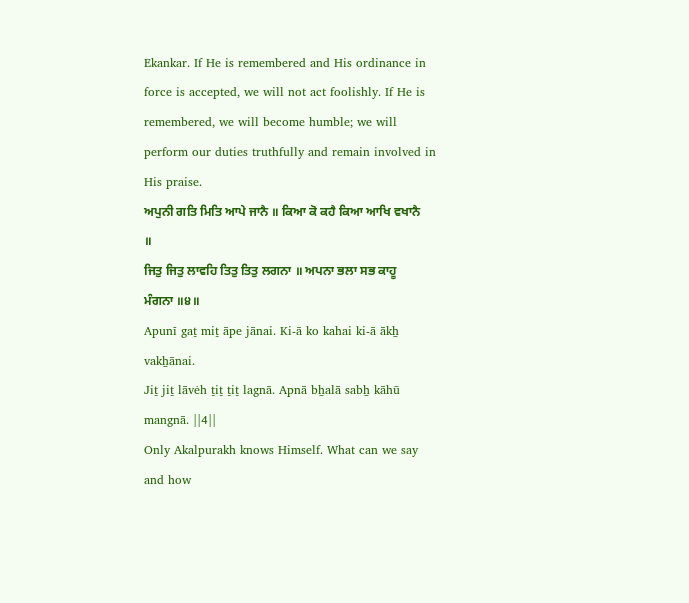Ekankar. If He is remembered and His ordinance in force is accepted, we will not act foolishly. If He is remembered, we will become humble; we will perform our duties truthfully and remain involved in His praise.
ਅਪੁਨੀ ਗਤਿ ਮਿਤਿ ਆਪੇ ਜਾਨੈ ॥ ਕਿਆ ਕੋ ਕਹੈ ਕਿਆ ਆਖਿ ਵਖਾਨੈ ॥
ਜਿਤੁ ਜਿਤੁ ਲਾਵਹਿ ਤਿਤੁ ਤਿਤੁ ਲਗਨਾ ॥ ਅਪਨਾ ਭਲਾ ਸਭ ਕਾਹੂ ਮੰਗਨਾ ॥੪॥
Apunī gaṯ miṯ āpe jānai. Ki-ā ko kahai ki-ā ākẖ vakẖānai.
Jiṯ jiṯ lāvėh ṯiṯ ṯiṯ lagnā. Apnā bẖalā sabẖ kāhū mangnā. ||4||
Only Akalpurakh knows Himself. What can we say and how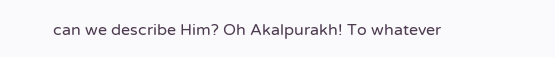can we describe Him? Oh Akalpurakh! To whatever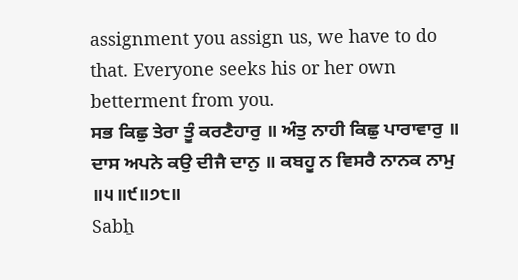assignment you assign us, we have to do that. Everyone seeks his or her own betterment from you.
ਸਭ ਕਿਛੁ ਤੇਰਾ ਤੂੰ ਕਰਣੈਹਾਰੁ ॥ ਅੰਤੁ ਨਾਹੀ ਕਿਛੁ ਪਾਰਾਵਾਰੁ ॥
ਦਾਸ ਅਪਨੇ ਕਉ ਦੀਜੈ ਦਾਨੁ ॥ ਕਬਹੂ ਨ ਵਿਸਰੈ ਨਾਨਕ ਨਾਮੁ ॥੫॥੯॥੭੮॥
Sabẖ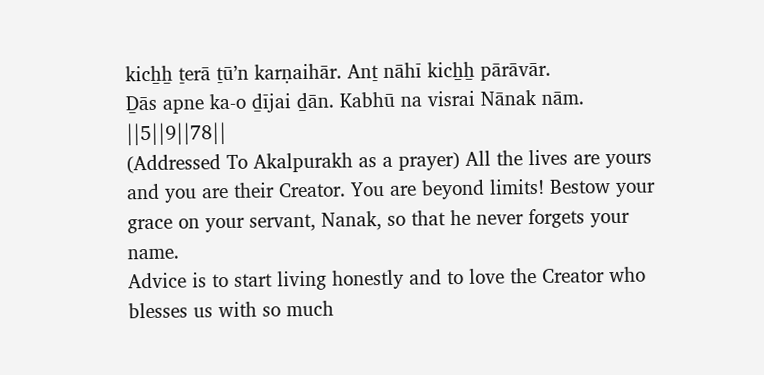kicẖẖ ṯerā ṯūʼn karṇaihār. Anṯ nāhī kicẖẖ pārāvār.
Ḏās apne ka-o ḏījai ḏān. Kabhū na visrai Nānak nām. ||5||9||78||
(Addressed To Akalpurakh as a prayer) All the lives are yours and you are their Creator. You are beyond limits! Bestow your grace on your servant, Nanak, so that he never forgets your name.
Advice is to start living honestly and to love the Creator who blesses us with so much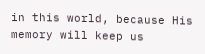in this world, because His memory will keep us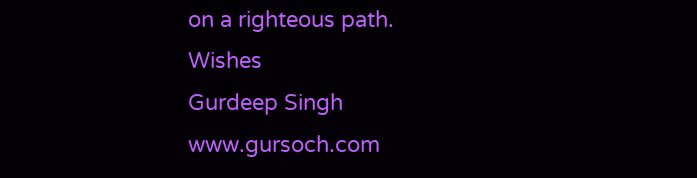on a righteous path.
Wishes
Gurdeep Singh
www.gursoch.com